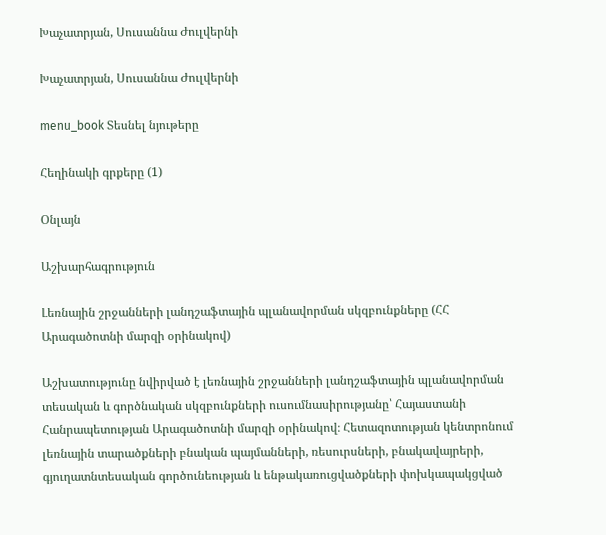Խաչատրյան, Սուսաննա Ժուլվերնի

Խաչատրյան, Սուսաննա Ժուլվերնի

menu_book Տեսնել նյութերը

Հեղինակի գրքերը (1)

Օնլայն

Աշխարհագրություն

Լեռնային շրջանների լանդշաֆտային պլանավորման սկզբունքները (ՀՀ Արագածոտնի մարզի օրինակով)

Աշխատությունը նվիրված է լեռնային շրջանների լանդշաֆտային պլանավորման տեսական և գործնական սկզբունքների ուսումնասիրությանը՝ Հայաստանի Հանրապետության Արագածոտնի մարզի օրինակով։ Հետազոտության կենտրոնում լեռնային տարածքների բնական պայմանների, ռեսուրսների, բնակավայրերի, գյուղատնտեսական գործունեության և ենթակառուցվածքների փոխկապակցված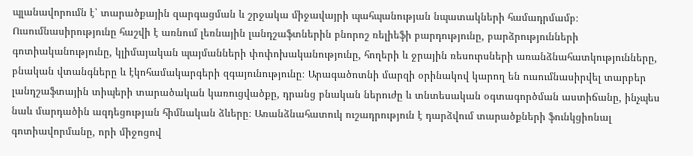պլանավորումն է՝ տարածքային զարգացման և շրջակա միջավայրի պահպանության նպատակների համադրմամբ։ Ուսումնասիրությունը հաշվի է առնում լեռնային լանդշաֆտներին բնորոշ ռելիեֆի բարդությունը, բարձրությունների գոտիականությունը, կլիմայական պայմանների փոփոխականությունը, հողերի և ջրային ռեսուրսների առանձնահատկությունները, բնական վտանգները և էկոհամակարգերի զգայունությունը։ Արագածոտնի մարզի օրինակով կարող են ուսումնասիրվել տարբեր լանդշաֆտային տիպերի տարածական կառուցվածքը, դրանց բնական ներուժը և տնտեսական օգտագործման աստիճանը, ինչպես նաև մարդածին ազդեցության հիմնական ձևերը։ Առանձնահատուկ ուշադրություն է դարձվում տարածքների ֆունկցիոնալ գոտիավորմանը, որի միջոցով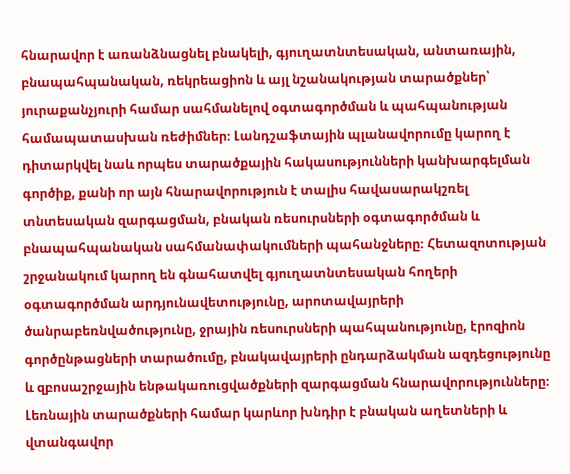հնարավոր է առանձնացնել բնակելի, գյուղատնտեսական, անտառային, բնապահպանական, ռեկրեացիոն և այլ նշանակության տարածքներ՝ յուրաքանչյուրի համար սահմանելով օգտագործման և պահպանության համապատասխան ռեժիմներ։ Լանդշաֆտային պլանավորումը կարող է դիտարկվել նաև որպես տարածքային հակասությունների կանխարգելման գործիք, քանի որ այն հնարավորություն է տալիս հավասարակշռել տնտեսական զարգացման, բնական ռեսուրսների օգտագործման և բնապահպանական սահմանափակումների պահանջները։ Հետազոտության շրջանակում կարող են գնահատվել գյուղատնտեսական հողերի օգտագործման արդյունավետությունը, արոտավայրերի ծանրաբեռնվածությունը, ջրային ռեսուրսների պահպանությունը, էրոզիոն գործընթացների տարածումը, բնակավայրերի ընդարձակման ազդեցությունը և զբոսաշրջային ենթակառուցվածքների զարգացման հնարավորությունները։ Լեռնային տարածքների համար կարևոր խնդիր է բնական աղետների և վտանգավոր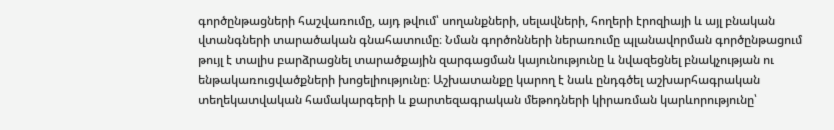գործընթացների հաշվառումը, այդ թվում՝ սողանքների, սելավների, հողերի էրոզիայի և այլ բնական վտանգների տարածական գնահատումը։ Նման գործոնների ներառումը պլանավորման գործընթացում թույլ է տալիս բարձրացնել տարածքային զարգացման կայունությունը և նվազեցնել բնակչության ու ենթակառուցվածքների խոցելիությունը։ Աշխատանքը կարող է նաև ընդգծել աշխարհագրական տեղեկատվական համակարգերի և քարտեզագրական մեթոդների կիրառման կարևորությունը՝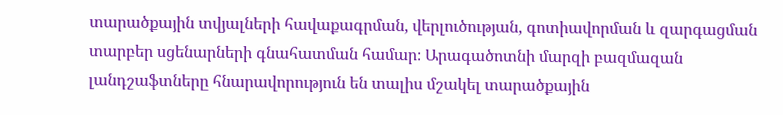տարածքային տվյալների հավաքագրման, վերլուծության, գոտիավորման և զարգացման տարբեր սցենարների գնահատման համար։ Արագածոտնի մարզի բազմազան լանդշաֆտները հնարավորություն են տալիս մշակել տարածքային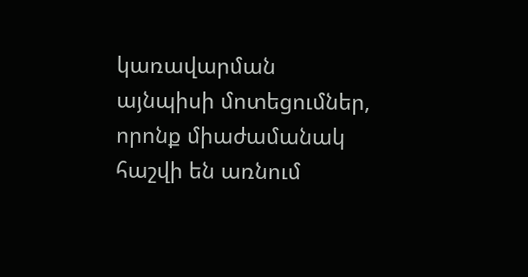կառավարման այնպիսի մոտեցումներ, որոնք միաժամանակ հաշվի են առնում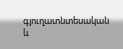գյուղատնտեսական և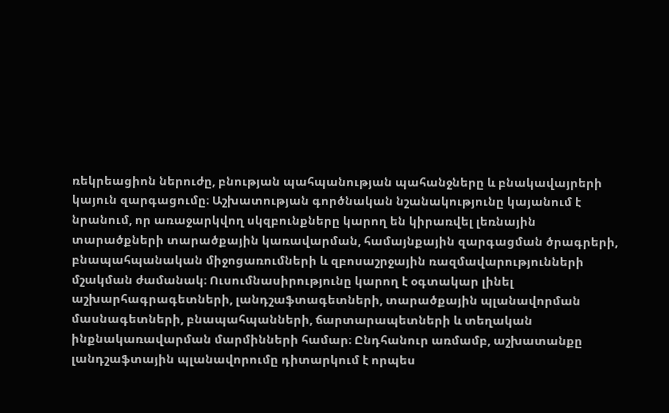ռեկրեացիոն ներուժը, բնության պահպանության պահանջները և բնակավայրերի կայուն զարգացումը։ Աշխատության գործնական նշանակությունը կայանում է նրանում, որ առաջարկվող սկզբունքները կարող են կիրառվել լեռնային տարածքների տարածքային կառավարման, համայնքային զարգացման ծրագրերի, բնապահպանական միջոցառումների և զբոսաշրջային ռազմավարությունների մշակման ժամանակ։ Ուսումնասիրությունը կարող է օգտակար լինել աշխարհագրագետների, լանդշաֆտագետների, տարածքային պլանավորման մասնագետների, բնապահպանների, ճարտարապետների և տեղական ինքնակառավարման մարմինների համար։ Ընդհանուր առմամբ, աշխատանքը լանդշաֆտային պլանավորումը դիտարկում է որպես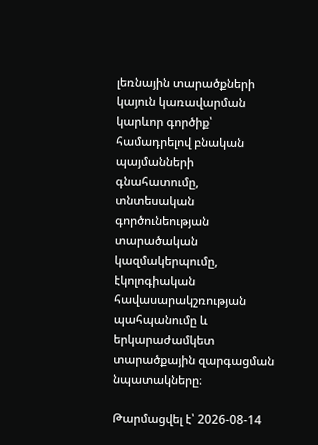լեռնային տարածքների կայուն կառավարման կարևոր գործիք՝ համադրելով բնական պայմանների գնահատումը, տնտեսական գործունեության տարածական կազմակերպումը, էկոլոգիական հավասարակշռության պահպանումը և երկարաժամկետ տարածքային զարգացման նպատակները։

Թարմացվել է՝ 2026-08-14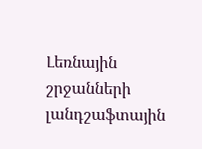Լեռնային շրջանների լանդշաֆտային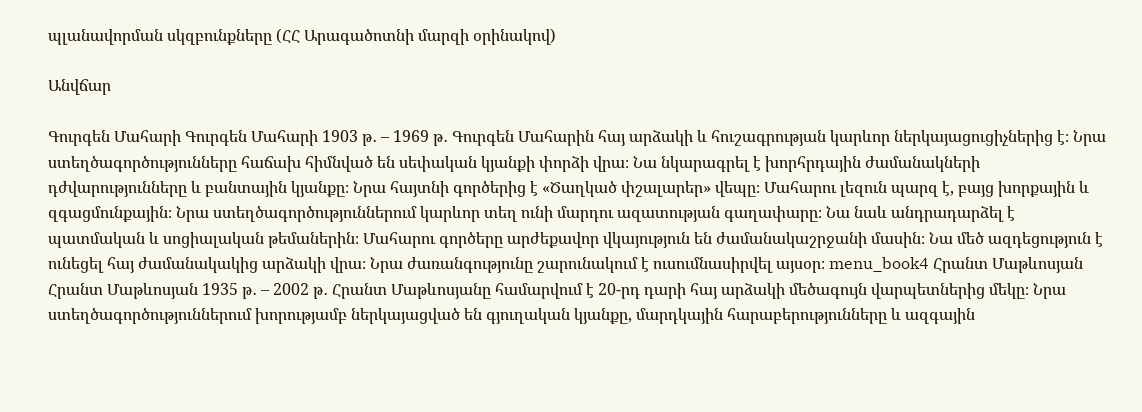պլանավորման սկզբունքները (ՀՀ Արագածոտնի մարզի օրինակով)

Անվճար

Գուրգեն Մահարի Գուրգեն Մահարի 1903 թ․ – 1969 թ․ Գուրգեն Մահարին հայ արձակի և հուշագրության կարևոր ներկայացուցիչներից է։ Նրա ստեղծագործությունները հաճախ հիմնված են սեփական կյանքի փորձի վրա։ Նա նկարագրել է խորհրդային ժամանակների դժվարությունները և բանտային կյանքը։ Նրա հայտնի գործերից է «Ծաղկած փշալարեր» վեպը։ Մահարու լեզուն պարզ է, բայց խորքային և զգացմունքային։ Նրա ստեղծագործություններում կարևոր տեղ ունի մարդու ազատության գաղափարը։ Նա նաև անդրադարձել է պատմական և սոցիալական թեմաներին։ Մահարու գործերը արժեքավոր վկայություն են ժամանակաշրջանի մասին։ Նա մեծ ազդեցություն է ունեցել հայ ժամանակակից արձակի վրա։ Նրա ժառանգությունը շարունակում է ուսումնասիրվել այսօր։ menu_book4 Հրանտ Մաթևոսյան Հրանտ Մաթևոսյան 1935 թ․ – 2002 թ․ Հրանտ Մաթևոսյանը համարվում է 20-րդ դարի հայ արձակի մեծագույն վարպետներից մեկը։ Նրա ստեղծագործություններում խորությամբ ներկայացված են գյուղական կյանքը, մարդկային հարաբերությունները և ազգային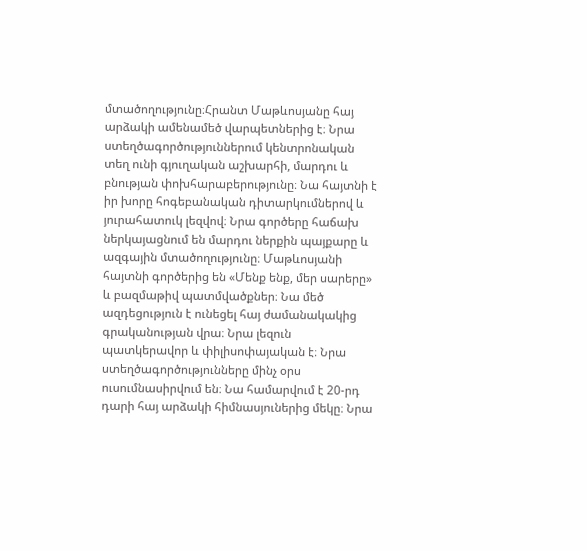մտածողությունը։Հրանտ Մաթևոսյանը հայ արձակի ամենամեծ վարպետներից է։ Նրա ստեղծագործություններում կենտրոնական տեղ ունի գյուղական աշխարհի, մարդու և բնության փոխհարաբերությունը։ Նա հայտնի է իր խորը հոգեբանական դիտարկումներով և յուրահատուկ լեզվով։ Նրա գործերը հաճախ ներկայացնում են մարդու ներքին պայքարը և ազգային մտածողությունը։ Մաթևոսյանի հայտնի գործերից են «Մենք ենք, մեր սարերը» և բազմաթիվ պատմվածքներ։ Նա մեծ ազդեցություն է ունեցել հայ ժամանակակից գրականության վրա։ Նրա լեզուն պատկերավոր և փիլիսոփայական է։ Նրա ստեղծագործությունները մինչ օրս ուսումնասիրվում են։ Նա համարվում է 20-րդ դարի հայ արձակի հիմնասյուներից մեկը։ Նրա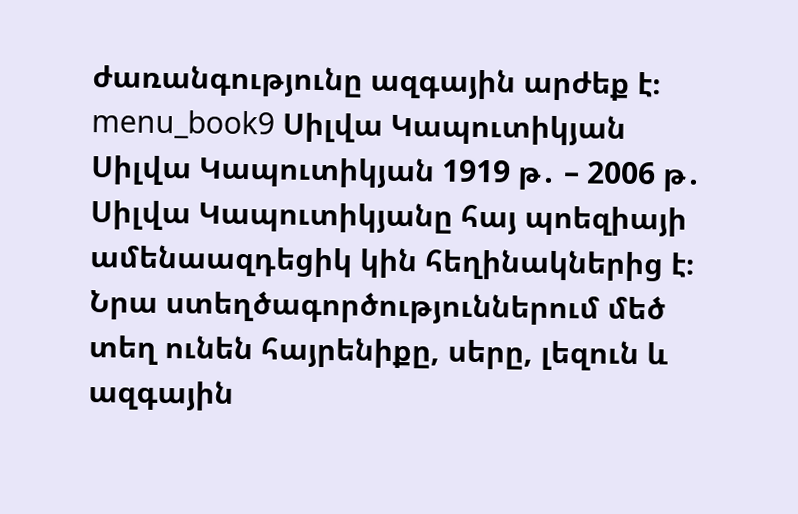ժառանգությունը ազգային արժեք է։ menu_book9 Սիլվա Կապուտիկյան Սիլվա Կապուտիկյան 1919 թ․ – 2006 թ․ Սիլվա Կապուտիկյանը հայ պոեզիայի ամենաազդեցիկ կին հեղինակներից է։ Նրա ստեղծագործություններում մեծ տեղ ունեն հայրենիքը, սերը, լեզուն և ազգային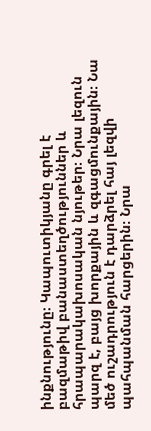ինքնությունը։ Կապուտիկյանը գրել է բազմաթիվ բանաստեղծություններ և հրապարակախոսական նյութեր։ Նրա լեզուն պարզ է, բայց խորքային և զգացմունքային։ Նա մեծ ուշադրություն է դարձրել հայ լեզվի պահպանման հարցերին։ Նրա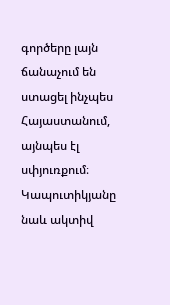գործերը լայն ճանաչում են ստացել ինչպես Հայաստանում, այնպես էլ սփյուռքում։ Կապուտիկյանը նաև ակտիվ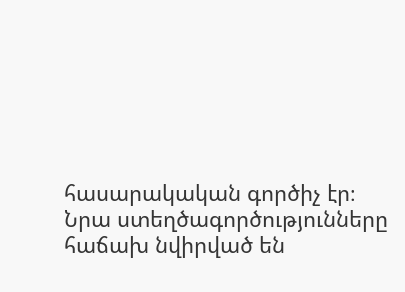հասարակական գործիչ էր։ Նրա ստեղծագործությունները հաճախ նվիրված են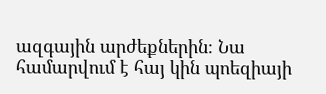ազգային արժեքներին։ Նա համարվում է հայ կին պոեզիայի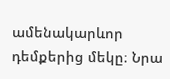ամենակարևոր դեմքերից մեկը։ Նրա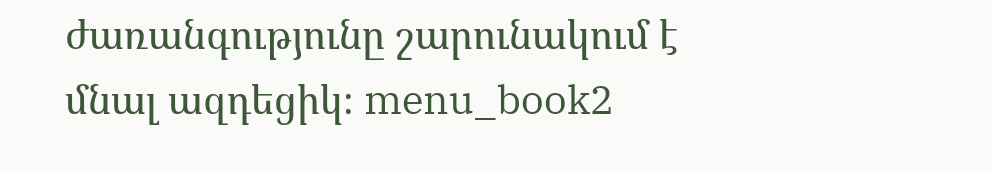ժառանգությունը շարունակում է մնալ ազդեցիկ։ menu_book2